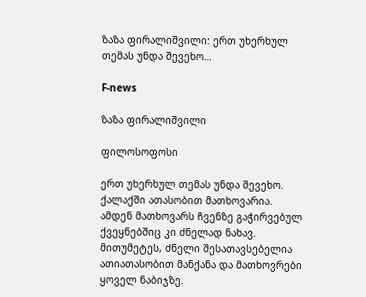ზაზა ფირალიშვილი: ერთ უხერხულ თემას უნდა შევეხო…

F-news

ზაზა ფირალიშვილი

ფილოსოფოსი

ერთ უხერხულ თემას უნდა შევეხო. ქალაქში ათასობით მათხოვარია. ამდენ მათხოვარს ჩვენზე გაჭირვებულ ქვეყნებშიც კი ძნელად ნახავ. მითუმეტეს, ძნელი შესათავსებელია ათიათასობით მანქანა და მათხოვრები ყოველ ნაბიჯზე.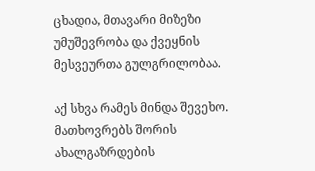ცხადია, მთავარი მიზეზი უმუშევრობა და ქვეყნის მესვეურთა გულგრილობაა.

აქ სხვა რამეს მინდა შევეხო. მათხოვრებს შორის ახალგაზრდების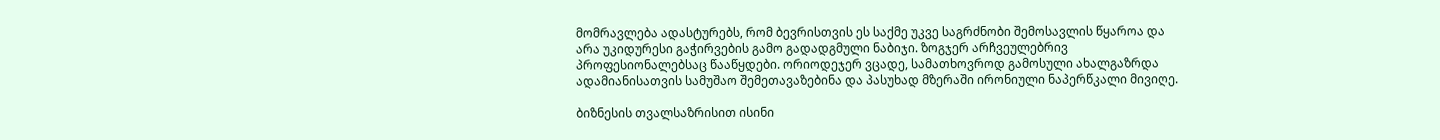მომრავლება ადასტურებს, რომ ბევრისთვის ეს საქმე უკვე საგრძნობი შემოსავლის წყაროა და არა უკიდურესი გაჭირვების გამო გადადგმული ნაბიჯი. ზოგჯერ არჩვეულებრივ პროფესიონალებსაც წააწყდები. ორიოდეჯერ ვცადე, სამათხოვროდ გამოსული ახალგაზრდა ადამიანისათვის სამუშაო შემეთავაზებინა და პასუხად მზერაში ირონიული ნაპერწკალი მივიღე.

ბიზნესის თვალსაზრისით ისინი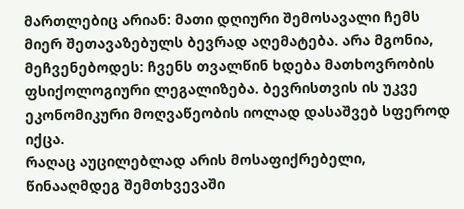მართლებიც არიან: მათი დღიური შემოსავალი ჩემს მიერ შეთავაზებულს ბევრად აღემატება. არა მგონია, მეჩვენებოდეს: ჩვენს თვალწინ ხდება მათხოვრობის ფსიქოლოგიური ლეგალიზება. ბევრისთვის ის უკვე ეკონომიკური მოღვაწეობის იოლად დასაშვებ სფეროდ იქცა.
რაღაც აუცილებლად არის მოსაფიქრებელი, წინააღმდეგ შემთხვევაში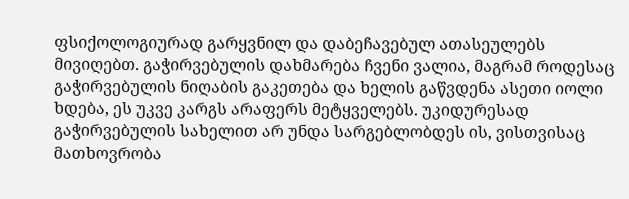ფსიქოლოგიურად გარყვნილ და დაბეჩავებულ ათასეულებს მივიღებთ. გაჭირვებულის დახმარება ჩვენი ვალია, მაგრამ როდესაც გაჭირვებულის ნიღაბის გაკეთება და ხელის გაწვდენა ასეთი იოლი ხდება, ეს უკვე კარგს არაფერს მეტყველებს. უკიდურესად გაჭირვებულის სახელით არ უნდა სარგებლობდეს ის, ვისთვისაც მათხოვრობა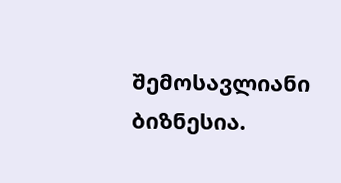შემოსავლიანი ბიზნესია.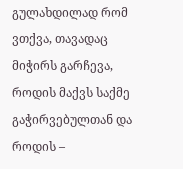გულახდილად რომ ვთქვა, თავადაც მიჭირს გარჩევა, როდის მაქვს საქმე გაჭირვებულთან და როდის –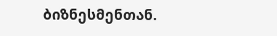ბიზნესმენთან.